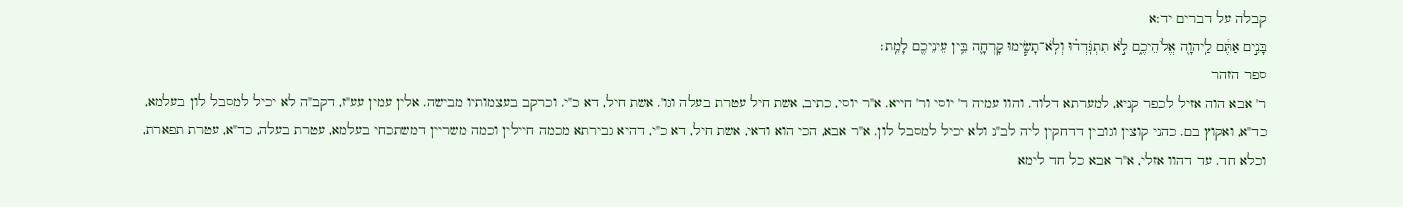קבלה על דברים יד:א
בָּנִ֣ים אַתֶּ֔ם לַֽיהוָ֖ה אֱלֹהֵיכֶ֑ם לֹ֣א תִתְגֹּֽדְד֗וּ וְלֹֽא־תָשִׂ֧ימוּ קָרְחָ֛ה בֵּ֥ין עֵינֵיכֶ֖ם לָמֵֽת׃
ספר הזהר
ר' אבא הוה אזיל לכפר קניא, למערתא דלוד. והוו עמיה ר' יוסי ור' חייא. א"ר יוסי, כתיב, אשת חיל עטרת בעלה וגו'. אשת חיל, דא כ"י. וכרקב בעצמותיו מבישה. אלין עמין עע"ז, דקב"ה לא יכיל למסבל לון בעלמא, כד"א, ואקוץ בם. כהני קוצין וגובין דדחקין ליה לב"נ ולא יכיל למסבל לון. א"ר אבא, הכי הוא ודאי, אשת חיל, דא כ"י, דהיא גבירתא מכמה חיילין וכמה משריין דמשתכחי בעלמא, עטרת בעלה, כד"א, עטרת תפארת, וכלא חד. עד דהוו אזלי, א"ר אבא כל חד לימא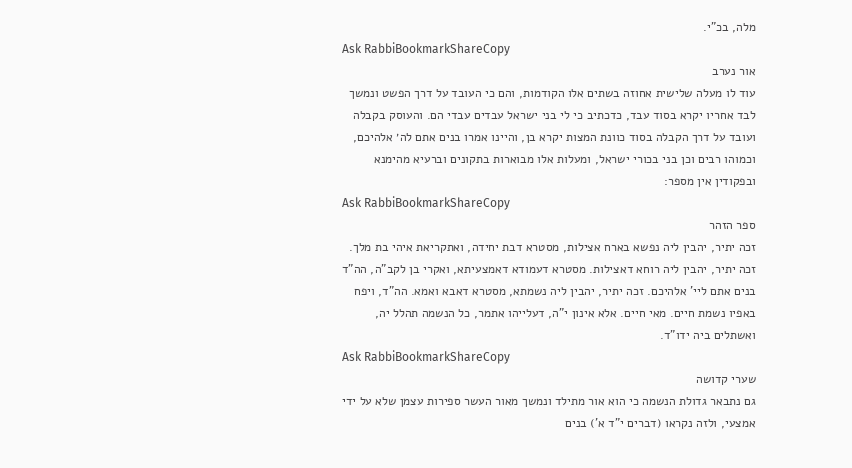מלה, בכ"י.
Ask RabbiBookmarkShareCopy
אור נערב
עוד לו מעלה שלישית אחוזה בשתים אלו הקודמות, והם כי העובד על דרך הפשט ונמשך לבד אחריו יקרא בסוד עבד, כדכתיב כי לי בני ישראל עבדים עבדי הם. והעוסק בקבלה ועובד על דרך הקבלה בסוד כוונת המצות יקרא בן, והיינו אמרו בנים אתם לה׳ אלהיכם, וכמוהו רבים וכן בני בכורי ישראל, ומעלות אלו מבוארות בתקונים וברעיא מהימנא ובפקודין אין מספר:
Ask RabbiBookmarkShareCopy
ספר הזהר
זכה יתיר, יהבין ליה נפשא בארח אצילות, מסטרא דבת יחידה, ואתקריאת איהי בת מלך. זכה יתיר, יהבין ליה רוחא דאצילות. מסטרא דעמודא דאמצעיתא, ואקרי בן לקב"ה, הה"ד בנים אתם ליי' אלהיכם. זכה יתיר, יהבין ליה נשמתא, מסטרא דאבא ואמא. הה"ד, ויפח באפיו נשמת חיים. מאי חיים. אלא אינון י"ה, דעלייהו אתמר, כל הנשמה תהלל יה, ואשתלים ביה ידו"ד.
Ask RabbiBookmarkShareCopy
שערי קדושה
גם נתבאר גדולת הנשמה כי הוא אור מתילד ונמשך מאור העשר ספירות עצמן שלא על ידי אמצעי, ולזה נקראו (דברים י"ד א') בנים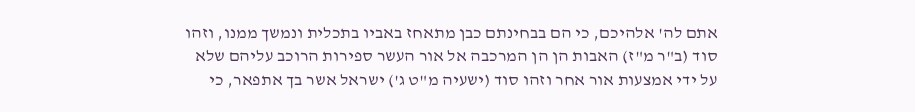אתם לה' אלהיכם, כי הם בבחינתם כבן מתאחז באביו בתכלית ונמשך ממנו, וזהו סוד (ב"ר מ"ז) האבות הן הן המרכבה אל אור העשר ספירות הרוכב עליהם שלא על ידי אמצעות אור אחר וזהו סוד (ישעיה מ"ט ג') ישראל אשר בך אתפאר, כי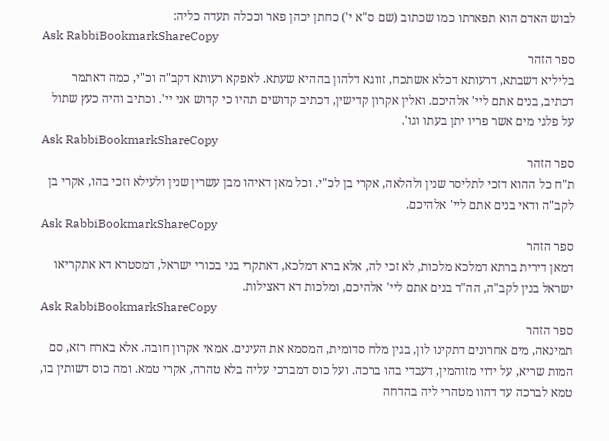לבוש האדם הוא תפארתו כמו שכתוב (שם ס"א י') כחתן יכהן פאר וככלה תעדה כליה:
Ask RabbiBookmarkShareCopy
ספר הזהר
בליליא דשבתא, דרעותא דכלא אשתכח, זווגא דלהון בההיא שעתא. לאפקא רעותא דקב"ה וכ"י, כמה דאתמר דכתיב, בנים אתם ליי' אלהיכם. ואלין אקרון קדישין, דכתיב קדושים תהיו כי קדוש אני יי'. וכתיב והיה כעץ שתול על פלגי מים אשר פריו יתן בעתו וגו'.
Ask RabbiBookmarkShareCopy
ספר הזהר
ת"ח כל ההוא דזכי לתליסר שנין ולהלאה, אקרי בן לכ"י. וכל מאן דאיהו מבן עשרין שנין ולעילא וזכי בהו, אקרי בן לקב"ה ודאי בנים אתם ליי' אלהיכם.
Ask RabbiBookmarkShareCopy
ספר הזהר
דמאן דירית ברתא דמלכא מלכות, לא זכי לה, אלא ברא דמלכא, דאתקרי בני בכורי ישראל, דמסטרא דא אתקריאו ישראל בנין לקב"ה, הה"ד בנים אתם ליי' אלהיכם, ומלכות דא דאצילות.
Ask RabbiBookmarkShareCopy
ספר הזהר
תמינאה, מים אחרונים דתקינו לון, בגין מלח סדומית, המסמא את העינים. אמאי אקרון חובה. אלא בארח רזא, סם המות שריא, על ידוי מזוהמין, דעבדי בהו ברכה. ועל כוס דמברכי עליה בלא טהרה, אקרי טמא. ומה כוס דשותין בו, טמא לברכה עד דהוו מטהרי ליה בהדחה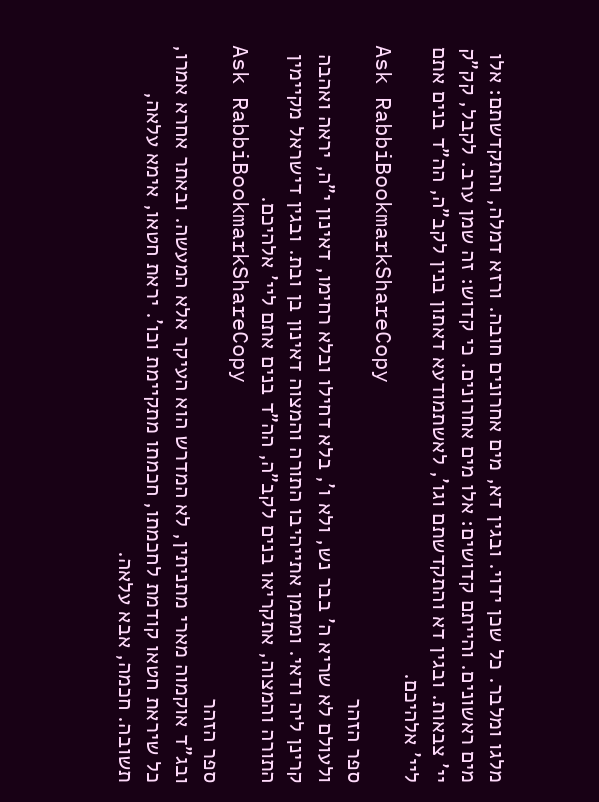מלגו ומלבר. כל שכן ידוי. ובגין דא, מים אחרונים חובה. ורזא דמלה, והתקדשתם: אלו מים ראשונים. והייתם קדושים: אלו מים אחרונים. כי קדוש: זה שמן ערב. לקבל, קק"ק יי' צבאות. ובגין דא והתקדשתם וגו', לאשתמודעא דאתון בנין לקב"ה, הה"ד בנים אתם ליי' אלהיכם.
Ask RabbiBookmarkShareCopy
ספר הזהר
ולעולם לא שריא ה' בבר נש, ולא ו', בלא דחילו ובלא רחימו, דאינון י"ה, יראה ואהבה קרינן ליה ודאי. ומתמן אתייהיבו התורה והמצוה דאינון בן ובת. ובגין דישראל מקיימין התורה והמצוה, אתקריאו בנים לקב"ה, הה"ד בנים אתם ליי' אלהיכם.
Ask RabbiBookmarkShareCopy
ספר הזהר
ובג"ד אוקמוה מארי מתניתין, לא המדרש הוא העיקר אלא המעשה. ובאתר אחרא אמרו, כל שיראת חטאו קודמת לחכמתו, חכמתו מתקיימת וכו'. יראת חטאו, אימא עלאה, תשובה. חכמה, אבא עלאה.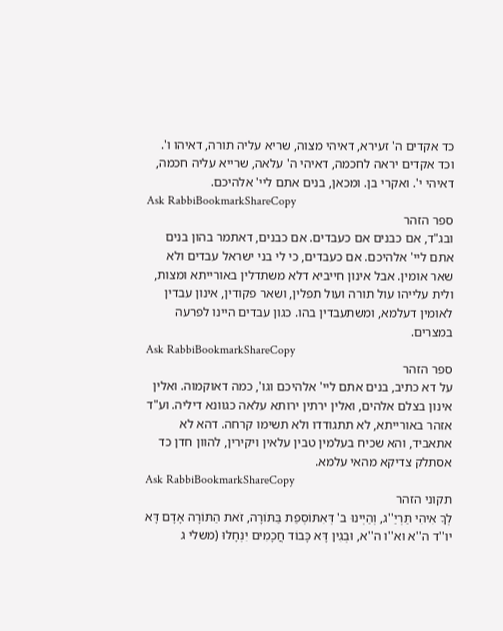כד אקדים ה' זעירא, דאיהי מצוה, שריא עליה תורה, דאיהו ו'. וכד אקדים יראה לחכמה, דאיהי ה' עלאה, שרייא עליה חכמה, דאיהי י'. ואקרי בן. ומכאן, בנים אתם ליי' אלהיכם.
Ask RabbiBookmarkShareCopy
ספר הזהר
ובג"ד, אם כבנים אם כעבדים. אם כבנים, דאתמר בהון בנים אתם ליי' אלהיכם. אם כעבדים, כי לי בני ישראל עבדים ולא שאר אומין. אבל אינון חייביא דלא משתדלין באורייתא ומצות, ולית עלייהו עול תורה ועול תפלין, ושאר פקודין, אינון עבדין לאומין דעלמא, ומשתעבדין בהו. כגון עבדים היינו לפרעה במצרים.
Ask RabbiBookmarkShareCopy
ספר הזהר
על דא כתיב, בנים אתם ליי' אלהיכם וגו', כמה דאוקמוה. ואלין אינון בצלם אלהים, ואלין ירתין ירותא עלאה כגוונא דיליה. וע"ד אזהר באורייתא, לא תתגודדו ולא תשימו קרחה. דהא לא אתאביד, והא שכיח בעלמין טבין עלאין ויקירין, להוון חדן כד אסתלק צדיקא מהאי עלמא.
Ask RabbiBookmarkShareCopy
תקוני הזהר
לְךָ אִיהִי תַּרְיַ''ג, וְהַיְינוּ ב' דְּאִתּוֹסְפַת בַּתּוֹרָה, זֹאת הַתּוֹרָה אָדָם דָּא יו''ד ה''א וא''ו ה''א, וּבְגִין דָּא כָּבוֹד חֲכָמִים יִנְחָלוּ (משלי ג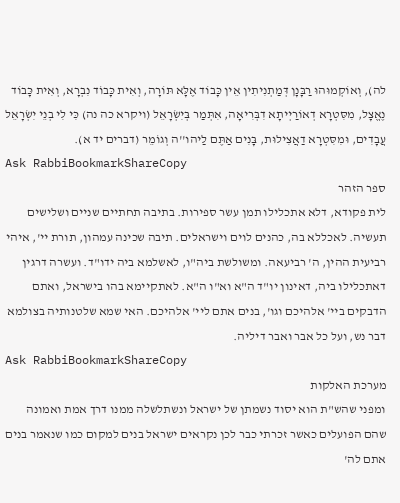לה), וְאוֹקְמוּהוּ רַבָּנָן דְּמַתְנִיתִין אֵין כָּבוֹד אֶלָּא תּוֹרָה, וְאִית כָּבוֹד נִבְרָא, וְאִית כָּבוֹד נֶאֱצָל, מִסִּטְרָא דְאוֹרַיְיתָא דִבְּרִיאָה, אִתְּמַר בְּיִשְׂרָאֵל (ויקרא כה נה) כִּי לִי בְנֵי יִשְׂרָאֵל עֲבָדִים, וּמִסִּטְרָא דַאֲצִילוּת, בָּנִים אַתֶּם לַיהו''ה וְגוֹמֵר (דברים יד א).
Ask RabbiBookmarkShareCopy
ספר הזהר
לית פקודא, דלא אתכלילו תמן עשר ספירות. בתיבה תחתיים שניים ושלישים תעשיה. לאכללא בה, כהנים לוים וישראלים. תיבה שכינה עמהון, תורת יי', איהי רביעית ההין, ה' רביעאה. ומשולשת ביה"ו, לאשלמא ביה ידו"ד. ועשרה דרגין דאתכלילו ביה, דאינון יו"ד ה"א וא"ו ה"א. לאתקיימא בהו בישראל, ואתם הדבקים ביי' אלהיכם וגו', בנים אתם ליי' אלהיכם. האי שמא שלטנותיה בצולמא דבר נש, ועל כל אבר ואבר דיליה.
Ask RabbiBookmarkShareCopy
מערכת האלקות
ומפני שהש"ת הוא יסוד נשמתן של ישראל ונשתלשלה ממנו דרך אמת ואמונה שהם הפועלים כאשר זכרתי כבר לכן נקראים ישראל בנים למקום כמו שנאמר בנים אתם לה'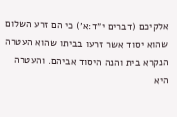אלקיכם (דברים י״ד:א׳) כי הם זרע השלום שהוא יסוד אשר זרעו בביתו שהוא העטרה הנקרא בית והנה היסוד אביהם. והעטרה היא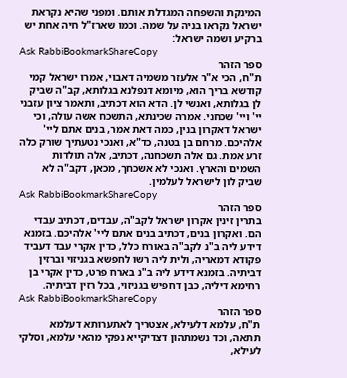המינקת והשפחה המגדלת אותם. ומפני שהיא נקראת ישראל נקראו בניה על שמה. וכמו שארז"ל חיה אחת יש ברקיע ושמה ישראל:
Ask RabbiBookmarkShareCopy
ספר הזהר
ת"ח, הכי א"ר אלעזר משמיה דאבוי, אמרו ישראל קמי קודשא בריך הוא, מיומא דנפלנא בגלותא, קב"ה שביק לן בגלותא, ואנשי לן. הדא הוא דכתיב, ותאמר ציון עזבני יי' ויי' שכחני. אמרה שכינתא, התשכח אשה עולה, וכי ישראל דאקרון בנין, כמה דאת אמר, בנים אתם ליי' אלהיכם. מרחם בן בטנה, כד"א, ואנכי נטעתיך שורק כלה זרע אמת. גם אלה תשכחנה, דכתיב, אלה תולדות השמים והארץ. ואנכי לא אשכחך, מכאן, דקב"ה לא שביק לון לישראל לעלמין.
Ask RabbiBookmarkShareCopy
ספר הזהר
בתרין זינין אקרון ישראל לקב"ה, עבדים, דכתיב עבדי הם. ואקרון בנים, דכתיב בנים אתם ליי' אלהיכם. בזמנא דידע ליה ב"נ לקב"ה באורח כלל, כדין אקרי עבד דעביד פקודא דמאריה, ולית ליה רשו לחפשא בגניזוי וברזין דביתיה. בזמנא דידע ליה ב"נ בארח פרט, כדין אקרי בן רחימא דיליה, כבן דחפיש בגניזוי, בכל רזין דביתיה.
Ask RabbiBookmarkShareCopy
ספר הזהר
ת"ח, עלמא דלעילא, אצטריך לאתערותא דעלמא תתאה, וכד נשמתהון דצדיקייא נפקי מהאי עלמא, וסלקי לעילא,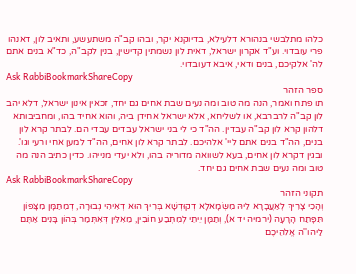כלהו מתלבשי בנהורא דלעילא, בדיוקנא יקר, ובהו קב"ה משתעשע, ותאיב לון, דאנהו פרי עובדוי. וע"ד אקרון ישראל, דאית לון נשמתין קדישין, בנין לקב"ה, כד"א בנים אתם לה' אלקיכם, בנים ודאי, איבא דעובדוי.
Ask RabbiBookmarkShareCopy
ספר הזהר
תו פתח ואמר, הנה מה טוב ומה נעים שבת אחים גם יחד, זכאין אינון ישראל, דלא יהב לון קב"ה לרברבא, או לשליחא, אלא ישראל אחידן ביה, והוא אחיד בהו, ומחביבותא דלהון קרא לון קב"ה עבדין. הה"ד כי לי בני ישראל עבדים עבדי הם. לבתר קרא לון בנים, הה"ד בנים אתם ליי' אלהיכם. לבתר קרא לון אחים, הה"ד למען אחי ורעי וגו'. ובגין דקרא לון אחים, בעא לשוואה מדוריה בהו, ולא יעדי מנייהו. כדין כתיב הנה מה טוב ומה נעים שבת אחים גם יחד.
Ask RabbiBookmarkShareCopy
תקוני הזהר
וְהָכִי צָרִיךְ לְאַעֲבָרָא לֵיהּ מִשְּׂמָאלָא דְקוּדְשָׁא בְּרִיךְ הוּא דְאִיהִי גְבוּרָה, דְמִתַּמָּן מִצָּפוֹן תִּפָּתַח הָרָעָה (ירמיה יד א), וְתַמָּן יֵיתֵי לְמִתְּבַע חוֹבִין, מֵאִלֵּין דְּאִתְּמַר בְּהוֹן בָּנִים אַתֶּם לַיהו''ה אֱלֹהֵיכֶם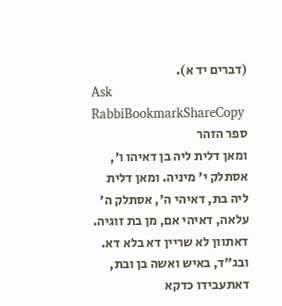(דברים יד א).
Ask RabbiBookmarkShareCopy
ספר הזהר
ומאן דלית ליה בן דאיהו ו', אסתלק י' מיניה. ומאן דלית ליה בת, דאיהי ה', אסתלק ה' עלאה, דאיהי אם, מן בת זוגיה. דאתוון לא שריין דא בלא דא. ובג"ד, באיש ואשה בן ובת, דאתעבידו כדקא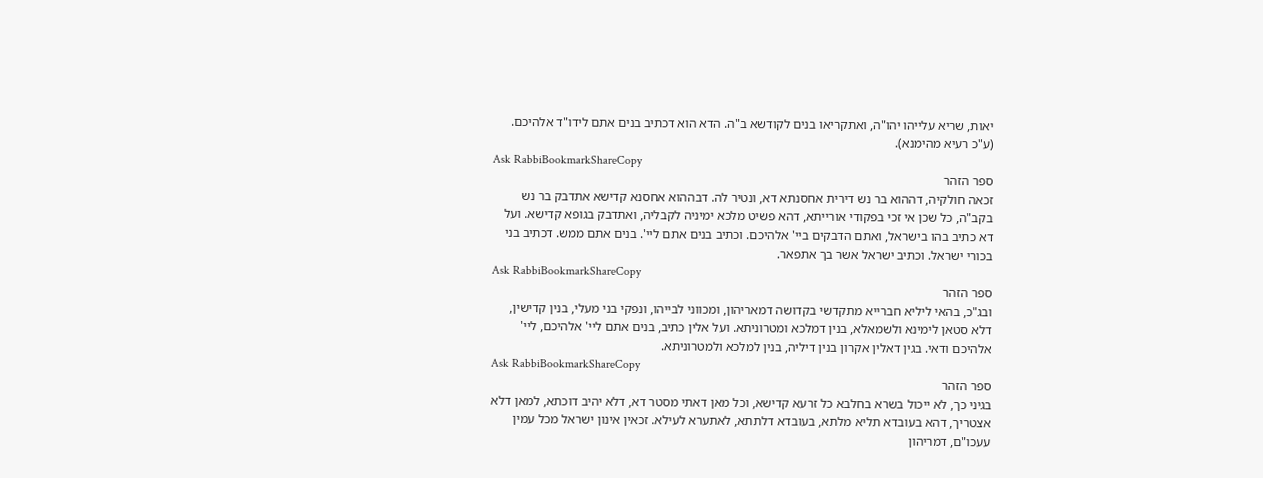יאות, שריא עלייהו יהו"ה, ואתקריאו בנים לקודשא ב"ה. הדא הוא דכתיב בנים אתם לידו"ד אלהיכם. (ע"כ רעיא מהימנא).
Ask RabbiBookmarkShareCopy
ספר הזהר
זכאה חולקיה, דההוא בר נש דירית אחסנתא דא, ונטיר לה. דבההוא אחסנא קדישא אתדבק בר נש בקב"ה, כל שכן אי זכי בפקודי אורייתא, דהא פשיט מלכא ימיניה לקבליה, ואתדבק בגופא קדישא. ועל דא כתיב בהו בישראל, ואתם הדבקים ביי' אלהיכם. וכתיב בנים אתם ליי'. בנים אתם ממש. דכתיב בני בכורי ישראל. וכתיב ישראל אשר בך אתפאר.
Ask RabbiBookmarkShareCopy
ספר הזהר
ובג"כ, בהאי ליליא חברייא מתקדשי בקדושה דמאריהון, ומכווני לבייהו, ונפקי בני מעלי, בנין קדישין, דלא סטאן לימינא ולשמאלא, בנין דמלכא ומטרוניתא. ועל אלין כתיב, בנים אתם ליי' אלהיכם, ליי' אלהיכם ודאי. בגין דאלין אקרון בנין דיליה, בנין למלכא ולמטרוניתא.
Ask RabbiBookmarkShareCopy
ספר הזהר
בגיני כך, לא ייכול בשרא בחלבא כל זרעא קדישא, וכל מאן דאתי מסטר דא, דלא יהיב דוכתא, למאן דלא אצטריך, דהא בעובדא תליא מלתא, בעובדא דלתתא, לאתערא לעילא. זכאין אינון ישראל מכל עמין עעכו"ם, דמריהון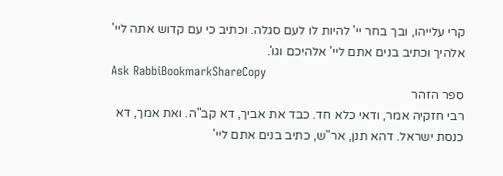קרי עלייהו, ובך בחר יי' להיות לו לעם סגלה. וכתיב כי עם קדוש אתה ליי' אלהיך וכתיב בנים אתם ליי' אלהיכם וגו'.
Ask RabbiBookmarkShareCopy
ספר הזהר
רבי חזקיה אמר, ודאי כלא חד. כבד את אביך, דא קב"ה. ואת אמך, דא כנסת ישראל. דהא תנן, אר"ש, כתיב בנים אתם ליי'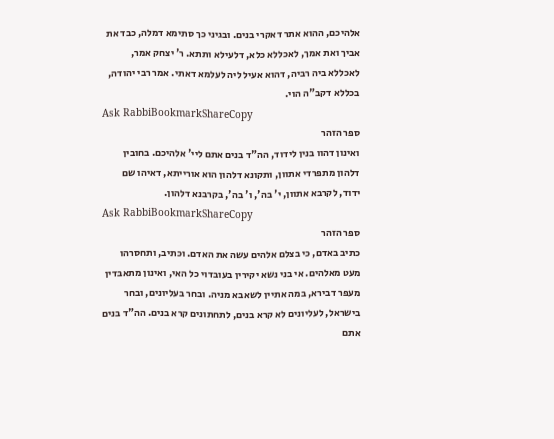אלהיכם, ההוא אתר דאקרי בנים. ובגיני כך סתימא דמלה, כבד את אביך ואת אמך, לאכללא כלא, דלעילא ותתא. ר' יצחק אמר, לאכללא ביה רביה, דהוא אעיל ליה לעלמא דאתי. אמר רבי יהודה, בכללא דקב"ה הוי.
Ask RabbiBookmarkShareCopy
ספר הזהר
ואינון דהוו בנין לידוד, הה"ד בנים אתם ליי' אלהיכם. בחובין דלהון מתפרדי אתוון, ותקונא דלהון הוא אורייתא, דאיהו שם ידוד, לקרבא אתוון, י' בה', ו' בה', בקרבנא דלהון.
Ask RabbiBookmarkShareCopy
ספר הזהר
כתיב באדם, כי בצלם אלהים עשה את האדם. וכתיב, ותחסרהו מעט מאלהים. אי בני נשא יקירין בעובדוי כל האי, ואינון מתאבדין מעפר דבירא, במה אתיין לשאבא מניה. ובחר בעליונים, ובחר בישראל, לעליונים לא קרא בנים, לתחתונים קרא בנים. הה"ד בנים אתם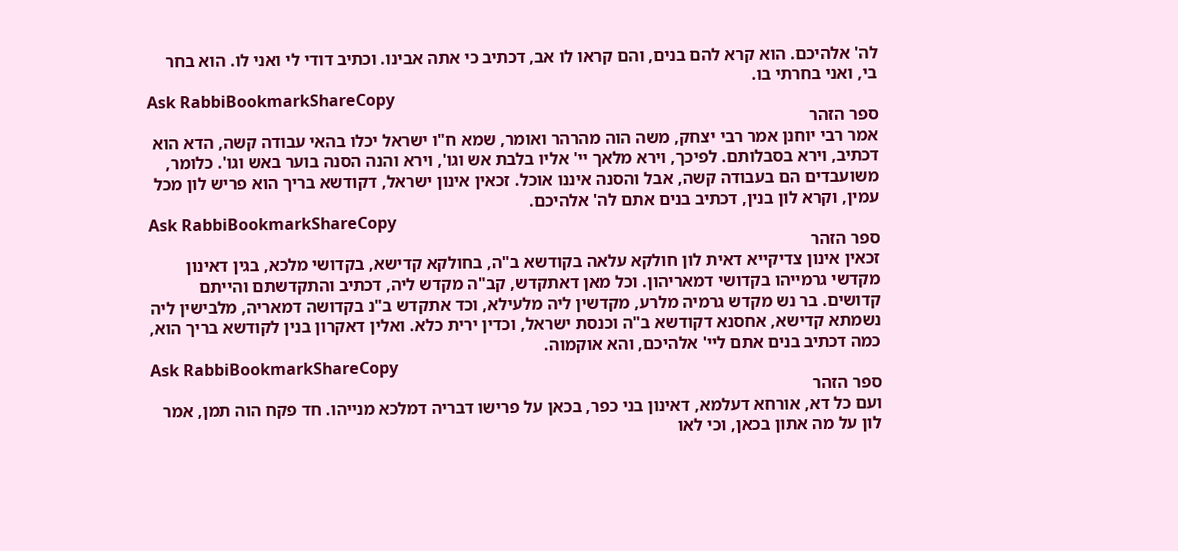לה' אלהיכם. הוא קרא להם בנים, והם קראו לו אב, דכתיב כי אתה אבינו. וכתיב דודי לי ואני לו. הוא בחר בי, ואני בחרתי בו.
Ask RabbiBookmarkShareCopy
ספר הזהר
אמר רבי יוחנן אמר רבי יצחק, משה הוה מהרהר ואומר, שמא ח"ו ישראל יכלו בהאי עבודה קשה, הדא הוא דכתיב, וירא בסבלותם. לפיכך, וירא מלאך יי' אליו בלבת אש וגו', וירא והנה הסנה בוער באש וגו'. כלומר, משועבדים הם בעבודה קשה, אבל והסנה איננו אוכל. זכאין אינון ישראל, דקודשא בריך הוא פריש לון מכל עמין, וקרא לון בנין, דכתיב בנים אתם לה' אלהיכם.
Ask RabbiBookmarkShareCopy
ספר הזהר
זכאין אינון צדיקייא דאית לון חולקא עלאה בקודשא ב"ה, בחולקא קדישא, בקדושי מלכא, בגין דאינון מקדשי גרמייהו בקדושי דמאריהון. וכל מאן דאתקדש, קב"ה מקדש ליה, דכתיב והתקדשתם והייתם קדושים. בר נש מקדש גרמיה מלרע, מקדשין ליה מלעילא, וכד אתקדש ב"נ בקדושה דמאריה, מלבישין ליה נשמתא קדישא, אחסנא דקודשא ב"ה וכנסת ישראל, וכדין ירית כלא. ואלין דאקרון בנין לקודשא בריך הוא, כמה דכתיב בנים אתם ליי' אלהיכם, והא אוקמוה.
Ask RabbiBookmarkShareCopy
ספר הזהר
ועם כל דא, אורחא דעלמא, דאינון בני כפר, בכאן על פרישו דבריה דמלכא מנייהו. חד פקח הוה תמן, אמר לון על מה אתון בכאן, וכי לאו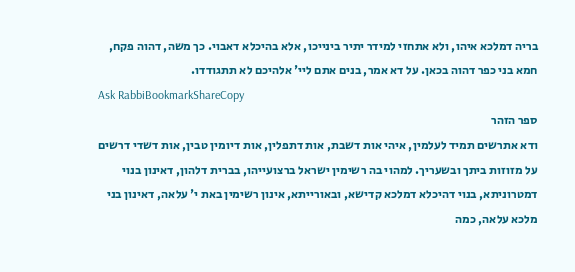בריה דמלכא איהו, ולא אתחזי למידר יתיר בינייכו, אלא בהיכלא דאבוי. כך משה, דהוה פקח, חמא בני כפר דהוה בכאן. על דא אמר, בנים אתם ליי' אלהיכם לא תתגודדו.
Ask RabbiBookmarkShareCopy
ספר הזהר
ודא אתרשים תמיד לעלמין, איהי אות דשבת, אות דתפלין, אות דיומין טבין, אות דשדי דרשים על מזוזות ביתך ובשעריך. למהוי בה רשימין ישראל ברצועייהו, בברית דלהון, דאינון בנוי דמטרוניתא, בנוי דהיכלא דמלכא קדישא, ובאורייתא, אינון רשימין באת י' עלאה, דאינון בני מלכא עלאה, כמה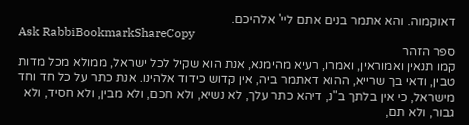דאוקמוה. והא אתמר בנים אתם ליי' אלהיכם.
Ask RabbiBookmarkShareCopy
ספר הזהר
קמו תנאין ואמוראין, ואמרו, רעיא מהימנא, אנת הוא שקיל לכל ישראל, ממולא מכל מדות טבין, ודאי בך שרייא, ההוא דאתמר ביה, אין קדוש כידוד אלהינו. אנת כתר על כל חד וחד מישראל, כי אין בלתך ב"נ, דיהא כתר עלך, לא נשיא, ולא חכם, ולא מבין, ולא חסיד, ולא גבור, ולא תם,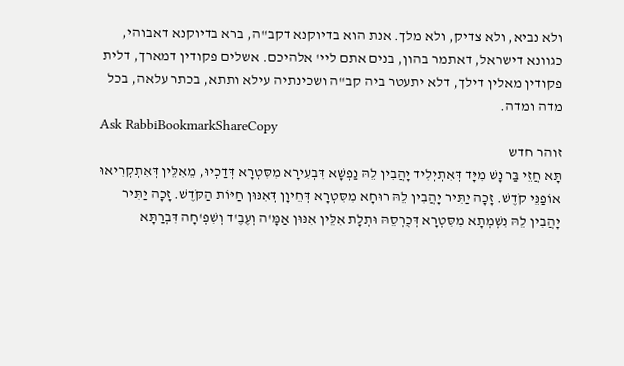ולא נביא, ולא צדיק, ולא מלך. אנת הוא בדיוקנא דקב"ה, ברא בדיוקנא דאבוהי, כגוונא דישראל, דאתמר בהון, בנים אתם ליי' אלהיכם. אשלים פקודין דמארך, דלית פקודין מאלין דילך, דלא יתעטר ביה קב"ה ושכינתיה עילא ותתא, בכתר עלאה, בכל מדה ומדה.
Ask RabbiBookmarkShareCopy
זוהר חדש
תָּא חֲזֵי בַּר נָשׁ מִיָּד דְּאִתְיְלִיד יָהֲבִין לֵהּ נַפְשָׁא דִּבְעִירָא מִסִּטְרָא דְּדַכְיוּ, מֵאִלֵּין דְּאִתְקְרִיאוּ אוֹפַנֵּי קֹדֶשׁ. זָכָה יַתִּיר יָהֲבִין לֵהּ רוּחָא מִסִּטְרָא דְּחֵיוָן דְּאִנּוּן חַיּוֹת הַקֹּדֶשׁ. זָכָה יַתִּיר יָהֲבִין לֵהּ נִשְׁמְתָא מִסִּטְרָא דְּכֻרְסֵהּ וּתְלָת אִלֵּין אִנּוּן אַמָּ'ה וְעֶבֶ'ד וְשִׁפְ'חָה דִּבְרַתָּא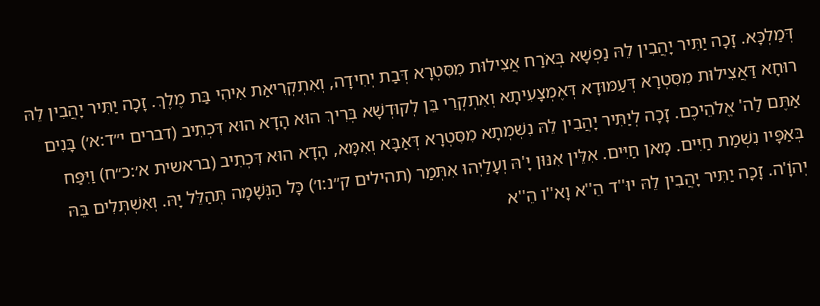דְּמַלְכָּא. זָכָה יַתִּיר יָהֲבִין לֵהּ נַפְשָׁא בְּאֹרַח אֲצִילוּת מִסִּטְרָא דְּבַת יְחִידָה, וְאִתְקְרִיאַת אִיהִי בַּת מֶלֶךְ. זָכָה יַתִּיר יָהֲבִין לֵהּ רוּחָא דַּאֲצִילוּת מִסִּטְרָא דְּעַמּוּדָא דְּאֶמְצָעִיתָא וְאִתְקְרֵי בֵּן לְקוּדְשָׁא בְּרִיךְ הוּא הָדָא הוּא דִּכְתִיב (דברים י״ד:א׳) בָּנִים אַתֶּם לַה' אֱלֹהֵיכֶם. זָכָה לְיַתִּיר יָהֲבִין לֵהּ נִשְׁמְתָא מִסִּטְרָא דְּאַבָּא וְאִמָּא, הָדָא הוּא דִּכְתִיב (בראשית א׳:כ״ח) וַיִּפַּח בְּאַפָּיו נִשְׁמַת חַיִּים. מָאן חַיִּים. אִלֵּין אִנּוּן יָ'הּ וְעָלַיְהוּ אִתְּמַר (תהילים ק״נ:ו׳) כָּל הַנְּשָׁמָה תְּהַלֵּל יָהּ. וְאִשְׁתְּלִים בֵּהּ יְהוָֹ'ה. זָכָה יַתִּיר יָהֲבִין לֵהּ יוּ''ד הֵ''א וָא''ו הֵ''א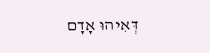דְּאִיהוּ אָדָם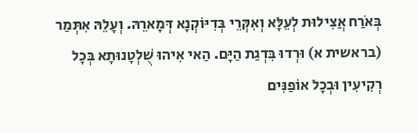בְּאֹרַח אֲצִילוּת לְעֵלָּא וְאִקְּרֵי בְּדִיּוֹקְנָא דְּמָארֵהּ. וְעָלֵהּ אִתְּמַר (בראשית א) וּרְדוּ בִּדְגַת הַיָּם. הַאי אִיהוּ שֻׁלְטָנוּתָא בְּכָל רְקִיעִין וּבְכָל אוֹפַנִּים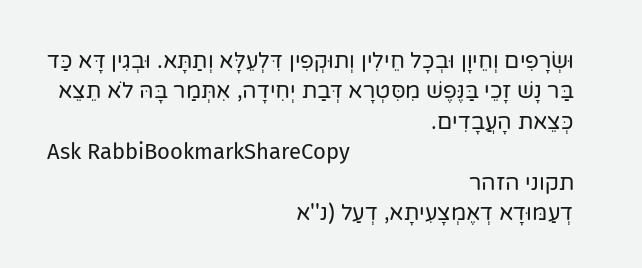וּשְׂרָפִים וְחֵיוָן וּבְכָל חֵילִין וְתוּקְפִין דִּלְעֵלָּא וְתַתָּא. וּבְגִין דָּא כַּד בַּר נָשׁ זָכֵי בַּנֶּפֶשׁ מִסִּטְרָא דְּבַת יְחִידָה, אִתְּמַר בָּהּ לֹא תֵצֵא כְּצֵאת הָעֲבָדִים.
Ask RabbiBookmarkShareCopy
תקוני הזהר
דְעַמּוּדָא דְאֶמְצָעִיתָא, דְעַל (נ''א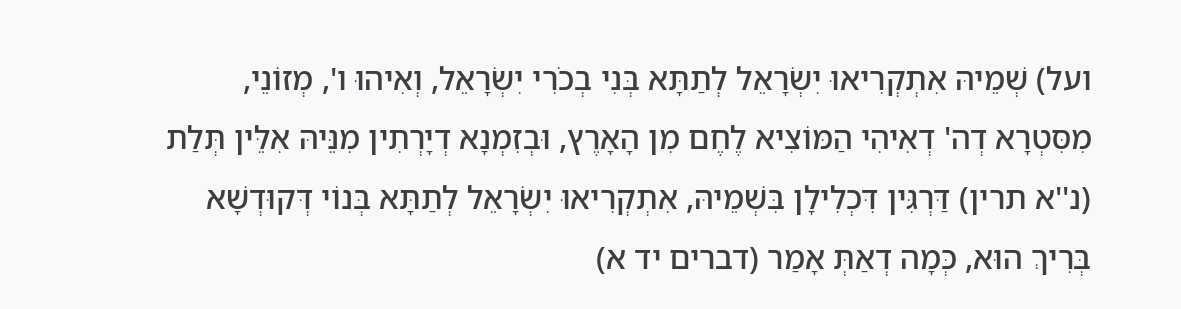ועל) שְׁמֵיהּ אִתְקְרִיאוּ יִשְׂרָאֵל לְתַתָּא בְּנִי בְכֹרִי יִשְׂרָאֵל, וְאִיהוּ ו', מְזוֹנֵי, מִסִּטְרָא דְה' דְאִיהִי הַמּוֹצִיא לֶחֶם מִן הָאָרֶץ, וּבְזִמְנָא דְיָרְתִין מִנֵּיהּ אִלֵּין תְּלַת (נ''א תרין) דַּרְגִּין דִּכְלִילָן בִּשְׁמֵיהּ, אִתְקְרִיאוּ יִשְׂרָאֵל לְתַתָּא בְּנוֹי דְּקוּדְשָׁא בְּרִיךְ הוּא, כְּמָה דְאַתְּ אָמַר (דברים יד א)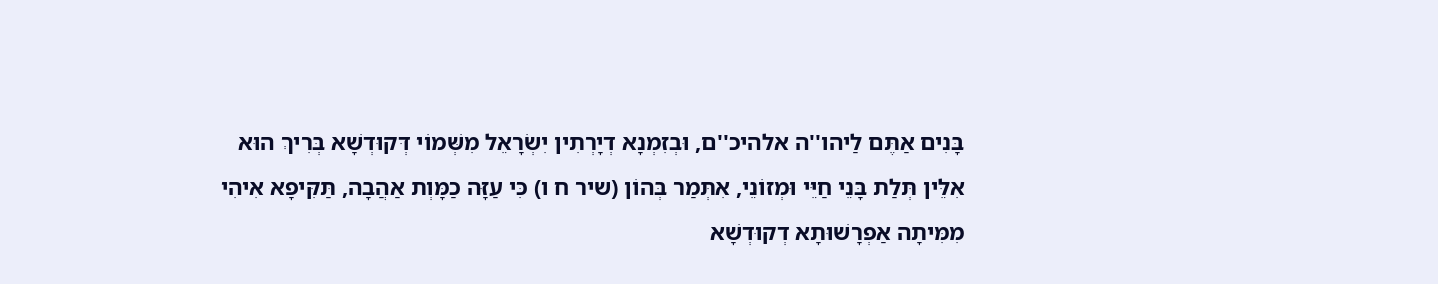בָּנִים אַתֶּם לַיהו''ה אלהיכ''ם, וּבְזִמְנָא דְיָרְתִין יִשְׂרָאֵל מִשְּׁמוֹי דְּקוּדְשָׁא בְּרִיךְ הוּא אִלֵּין תְּלַת בָּנֵי חַיֵּי וּמְזוֹנֵי, אִתְּמַר בְּהוֹן (שיר ח ו) כִּי עַזָּה כַמָּוְת אַהֲבָה, תַּקִּיפָא אִיהִי מִמִּיתָה אַפְרָשׁוּתָא דְקוּדְשָׁא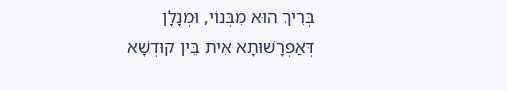בְּרִיךְ הוּא מִבְּנוֹי, וּמְנָלָן דְּאַפְרָשׁוּתָא אִית בֵּין קוּדְשָׁא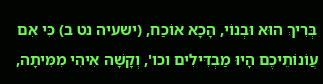בְּרִיךְ הוּא וּבְנוֹי, הָכָא אוֹכַח, (ישעיה נט ב) כִּי אִם עֲוֹנוֹתֵיכֶם הָיוּ מַבְדִּילִים וכו', וְקָשָׁה אִיהִי מִמִּיתָה,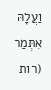וַעֲלָהּ אִתְּמַר (רות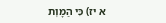א יז) כִּי הַמָּוְת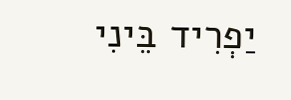יַפְרִיד בֵּינִי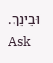וּבֵינֵךְ.
Ask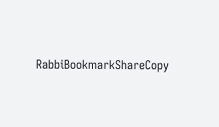RabbiBookmarkShareCopy